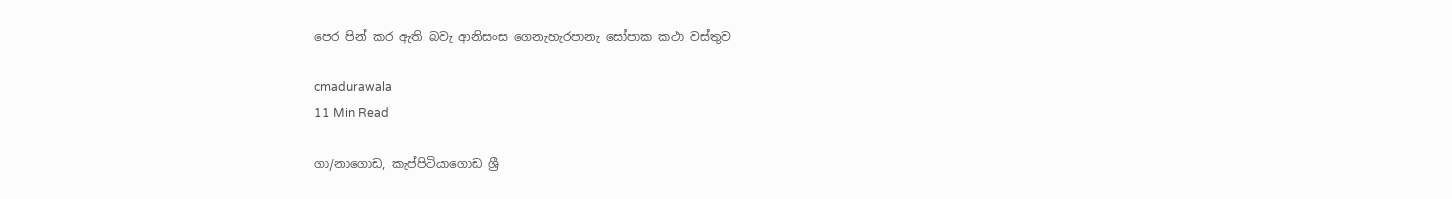පෙර පින් කර ඇති බවැ ආනිසංස ගෙනැහැරපානැ සෝපාක කථා වස්තුව

cmadurawala
11 Min Read

ගා/නාගොඩ, කැප්පිටියාගොඩ ශ්‍රී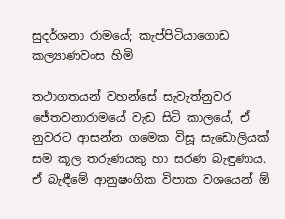සුදර්ශනා රාමයේ; කැප්පිටියාගොඩ කල්‍යාණවංස හිමි

තථාගතයන් වහන්සේ සැවැත්නුවර ජේතවනාරාමයේ වැඩ සිටි කාලයේ, ඒ නුවරට ආසන්න ගමෙක විසූ සැඩොලියක් සම කූල තරුණයකු හා සරණ බැඳුණාය. ඒ බැඳීමේ ආනුෂංගික විපාක වශයෙන් ඕ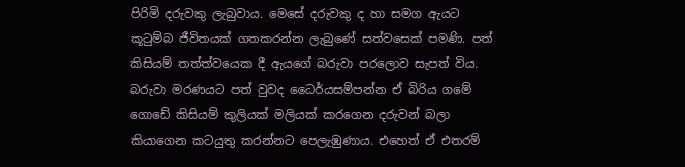පිරිමි දරුවකු ලැබුවාය. මෙසේ දරුවකු ද හා සමග ඇයට කූටුම්බ ජීවිතයක් ගතකරන්න ලැබුණේ සත්වසෙක් පමණි. පත් කිසියම් තත්ත්වයෙක දී ඇයගේ බරුවා පරලොව සැපත් විය. බරුවා මරණයට පත් වුවද ධෛර්යසම්පන්න ඒ බිරිය ගමේ ගොඩේ කිසියම් කුලියක් මලියක් කරගෙන දරුවන් බලා කියාගෙන කටයුතු කරන්නට පෙලැඹුණාය. එහෙත් ඒ එතරම්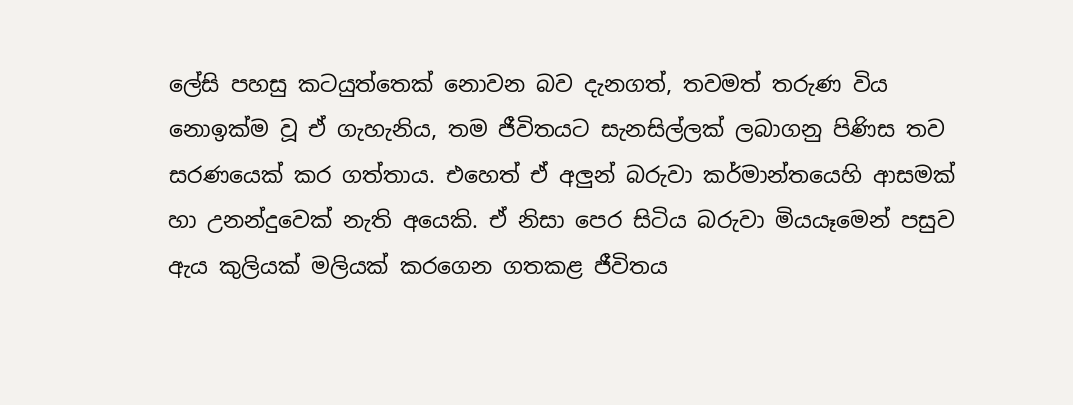ලේසි පහසු කටයුත්තෙක් නොවන බව දැනගත්, තවමත් තරුණ විය නොඉක්ම වූ ඒ ගැහැනිය, තම ජීවිතයට සැනසිල්ලක් ලබාගනු පිණිස තව සරණයෙක් කර ගත්තාය. එහෙත් ඒ අලුන් බරුවා කර්මාන්තයෙහි ආසමක් හා උනන්දුවෙක් නැති අයෙකි. ඒ නිසා පෙර සිටිය බරුවා මියයෑමෙන් පසුව ඇය කුලියක් මලියක් කරගෙන ගතකළ ජීවිතය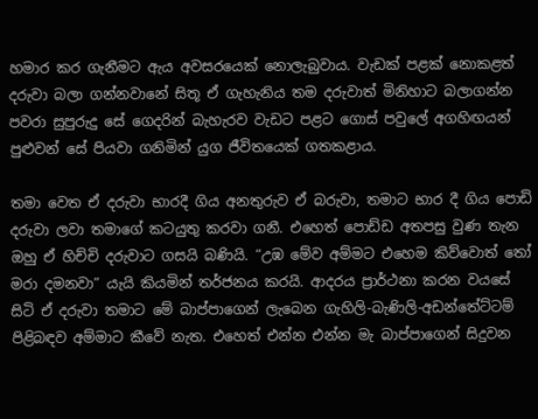හමාර කර ගැනීමට ඇය අවසරයෙක් නොලැබුවාය. වැඩක් පළක් නොකළත් දරුවා බලා ගන්නවානේ සිතූ ඒ ගැහැනිය තම දරුවාත් මිනිහාට බලාගන්න පවරා සුපුරුදු සේ ගෙදරින් බැහැරව වැඩට පළට ගොස් පවුලේ අගහිඟයන් පුළුවන් සේ පියවා ගනිමින් යුග ජීවිතයෙක් ගතකළාය.

තමා වෙත ඒ දරුවා භාරදී ගිය අනතුරුව ඒ බරුවා, තමාට භාර දී ගිය පොඩි දරුවා ලවා තමාගේ කටයුතු කරවා ගනී. එහෙත් පොඩ්ඩ අතපසු වුණ තැන ඔහු ඒ හිච්චි දරුවාට ගසයි බණියි. “උඹ මේව අම්මට එහෙම කිව්වොත් තෝ මරා දමනවා” යැයි කියමින් තර්ජනය කරයි. ආදරය ප්‍රාර්ථනා කරන වයසේ සිටි ඒ දරුවා තමාට මේ බාප්පාගෙන් ලැබෙන ගැහිලි-බැණිලි-අඩන්තේට්ටම් පිළිබඳව අම්මාට කීවේ නැත. එහෙත් එන්න එන්න මැ බාප්පාගෙන් සිදුවන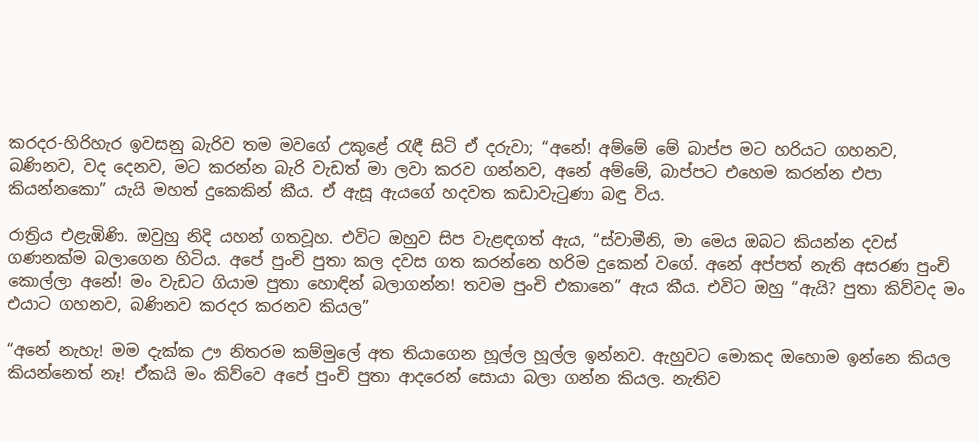කරදර-හිරිහැර ඉවසනු බැරිව තම මවගේ උකුළේ රැඳී සිටි ඒ දරුවා; “අනේ! අම්මේ මේ බාප්ප මට හරියට ගහනව, බණිනව, වද දෙනව, මට කරන්න බැරි වැඩත් මා ලවා කරව ගන්නව, අනේ අම්මේ, බාප්පට එහෙම කරන්න එපා කියන්නකො” යැයි මහත් දුකෙකින් කීය. ඒ ඇසූ ඇයගේ හදවත කඩාවැටුණා බඳු විය.

රාත්‍රිය එළැඹිණි. ඔවුහු නිදි යහන් ගතවූහ. එවිට ඔහුව සිප වැළඳගත් ඇය, “ස්වාමීනි, මා මෙය ඔබට කියන්න දවස් ගණනක්ම බලාගෙන හිටිය. අපේ පුංචි පුතා කල දවස ගත කරන්නෙ හරිම දුකෙන් වගේ. අනේ අප්පත් නැති අසරණ පුංචි කොල්ලා අනේ! මං වැඩට ගියාම පුතා හොඳින් බලාගන්න! තවම පුංචි එකානෙ” ඇය කීය. එවිට ඔහු “ඇයි? පුතා කිව්වද මං එයාට ගහනව, බණිනව කරදර කරනව කියල”

“අනේ නැහැ! මම දැක්ක ඌ නිතරම කම්මුලේ අත තියාගෙන හූල්ල හූල්ල ඉන්නව. ඇහුවට මොකද ඔහොම ඉන්නෙ කියල කියන්නෙත් නෑ! ඒකයි මං කිව්වෙ අපේ පුංචි පුතා ආදරෙන් සොයා බලා ගන්න කියල. නැතිව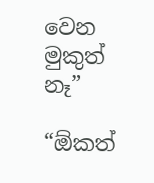වෙන මුකුත් නෑ”

“ඕකත්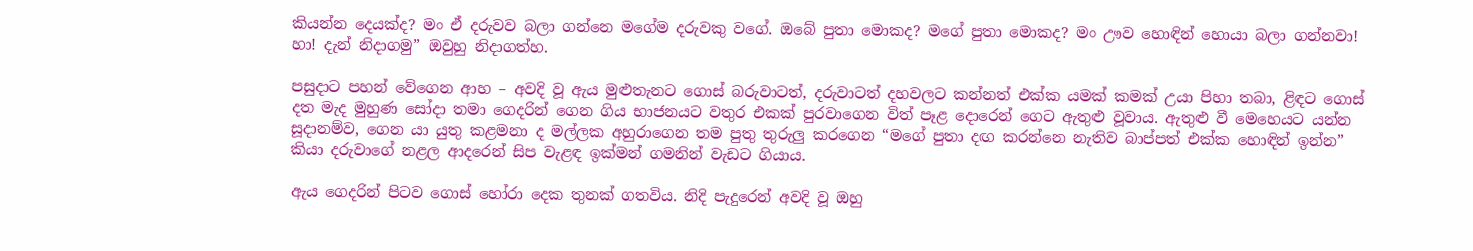කියන්න දෙයක්ද? මං ඒ දරුවව බලා ගන්නෙ මගේම දරුවකු වගේ. ඔබේ පුතා මොකද? මගේ පුතා මොකද? මං ඌව හොඳින් හොයා බලා ගන්නවා! හා! දැන් නිදාගමු” ඔවුහු නිදාගත්හ.

පසුදාට පහන් වේගෙන ආහ – අවදි වූ ඇය මුළුතැනට ගොස් බරුවාටත්, දරුවාටත් දහවලට කන්නත් එක්ක යමක් කමක් උයා පිහා තබා, ළිඳට ගොස් දත මැද මුහුණ සෝදා තමා ගෙදරින් ගෙන ගිය භාජනයට වතුර එකක් පුරවාගෙන විත් පෑළ දොරෙන් ගෙට ඇතුළු වූවාය. ඇතුළු වී මෙහෙයට යන්න සූදානම්ව, ගෙන යා යුතු කළමනා ද මල්ලක අහුරාගෙන තම පුතු තුරුලු කරගෙන “මගේ පුතා දඟ කරන්නෙ නැතිව බාප්පත් එක්ක හොඳින් ඉන්න” කියා දරුවාගේ නළල ආදරෙන් සිප වැළඳ ඉක්මන් ගමනින් වැඩට ගියාය.

ඇය ගෙදරින් පිටව ගොස් හෝරා දෙක තුනක් ගතවිය. නිදි පැදුරෙන් අවදි වූ ඔහු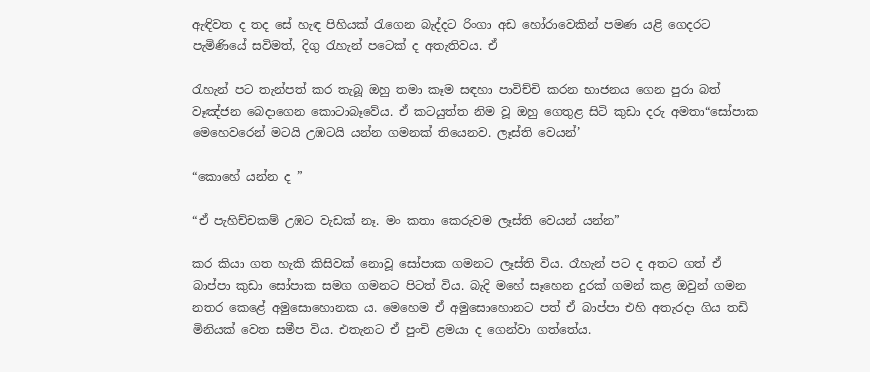ඇඳිවත ද තද සේ හැඳ පිහියක් රැගෙන බැද්දට රිංගා අඩ හෝරාවෙකින් පමණ යළි ගෙදරට පැමිණියේ සවිමත්, දිගු රැහැන් පටෙක් ද අතැතිවය. ඒ

රැහැන් පට තැන්පත් කර තැබූ ඔහු තමා කෑම සඳහා පාවිච්චි කරන භාජනය ගෙන පුරා බත් වෑඤ්ජන බෙදාගෙන කොටාබෑවේය. ඒ කටයුත්ත නිම වූ ඔහු ගෙතුළ සිටි කුඩා දරු අමතා“සෝපාක මෙහෙවරෙන් මටයි උඹටයි යන්න ගමනක් තියෙනව. ලෑස්ති වෙයන්’

“කොහේ යන්න ද ”

“ඒ පැහිච්චකම් උඹට වැඩක් නෑ. මං කතා කෙරුවම ලෑස්ති වෙයන් යන්න”

කර කියා ගත හැකි කිසිවක් නොවූ සෝපාක ගමනට ලෑස්ති විය. රෑහැන් පට ද අතට ගත් ඒ බාප්පා කුඩා සෝපාක සමග ගමනට පිටත් විය. බැදි මහේ සෑහෙන දුරක් ගමන් කළ ඔවුන් ගමන නතර කෙළේ අමුසොහොනක ය. මෙහෙම ඒ අමුසොහොනට පත් ඒ බාප්පා එහි අතැරදා ගිය තඩි මිනියක් වෙත සමීප විය. එතැනට ඒ පුංචි ළමයා ද ගෙන්වා ගත්තේය.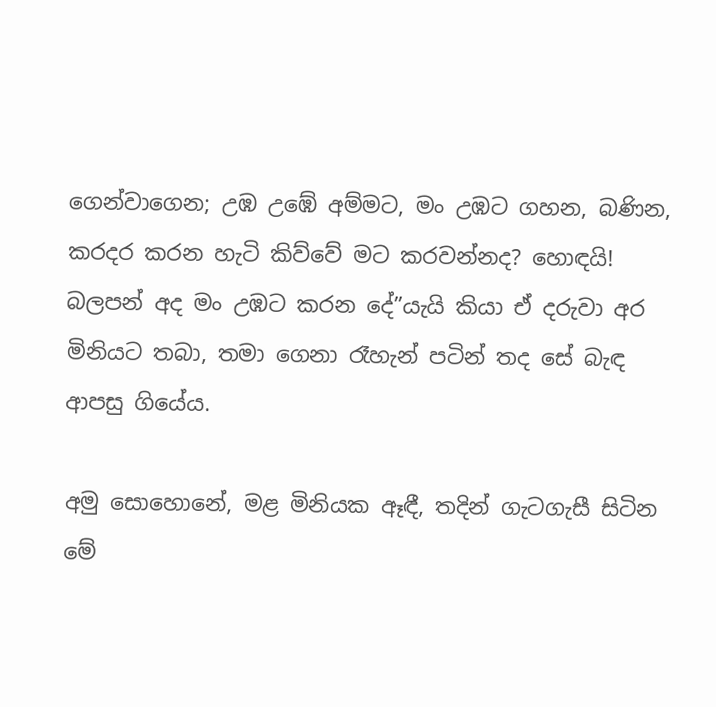ගෙන්වාගෙන; උඹ උඹේ අම්මට, මං උඹට ගහන, බණින, කරදර කරන හැටි කිව්වේ මට කරවන්නද? හොඳයි! බලපන් අද මං උඹට කරන දේ”යැයි කියා ඒ දරුවා අර මිනියට තබා, තමා ගෙනා රෑහැන් පටින් තද සේ බැඳ ආපසු ගියේය.

අමු සොහොනේ, මළ මිනියක ඈඳී, තදින් ගැටගැසී සිටින මේ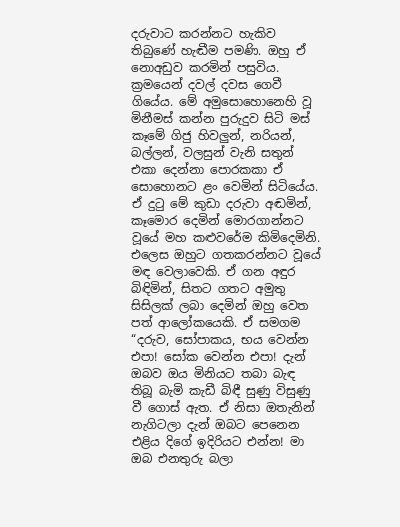දරුවාට කරන්නට හැකිව තිබුණේ හැඬීම පමණි. ඔහු ඒ නොඅඩුව කරමින් පසුවිය. ක්‍රමයෙන් දවල් දවස ගෙවී ගියේය. මේ අමුසොහොනෙහි වූ මිනීමස් කන්න පුරුදුව සිටි මස් කෑමේ ගිජු හිවලුන්, නරියන්, බල්ලන්, වලසුන් වැනි සතුන් එකා දෙන්නා පොරකකා ඒ සොහොනට ළං වෙමින් සිටියේය. ඒ දුටු මේ කුඩා දරුවා අඬමින්, කෑමොර දෙමින් මොරගාන්නට වූයේ මහ කළුවරේම කිමිදෙමිනි. එලෙස ඔහුට ගතකරන්නට වූයේ මඳ වෙලාවෙකි. ඒ ගන අඳුර බිඳිමින්, සිතට ගතට අමුතු සිසිලක් ලබා දෙමින් ඔහු වෙත පත් ආලෝකයෙකි. ඒ සමගම “දරුව, සෝපාකය, භය වෙන්න එපා! සෝක වෙන්න එපා! දැන් ඔබව ඔය මිනියට තබා බැඳ තිබූ බැමි කැඩී බිඳී සුණු විසුණු වී ගොස් ඇත. ඒ නිසා ඔතැනින් නැගිටලා දැන් ඔබට පෙනෙන එළිය දිගේ ඉදිරියට එන්න! මා ඔබ එනතුරු බලා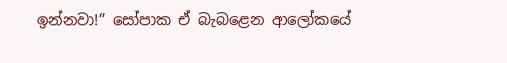ඉන්නවා!” සෝපාක ඒ බැබළෙන ආලෝකයේ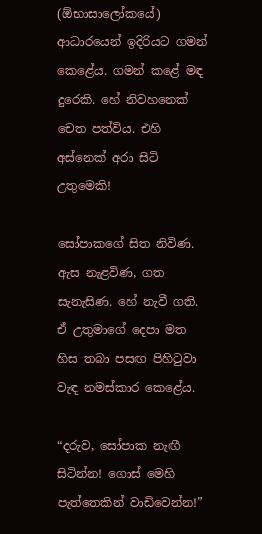(ඕභාසාලෝකයේ) ආධාරයෙන් ඉදිරියට ගමන් කෙළේය. ගමන් කළේ මඳ දුරෙකි. හේ නිවහනෙක් චෙත පත්විය. එහි අස්නෙක් අරා සිටි උතුමෙකි!

සෝපාකගේ සිත නිවිණ. ඇස නැළවිණ, ගත සැනැසිණ. හේ නැවී ගති. ඒ උතුමාගේ දෙපා මත හිස තබා පසඟ පිහිටුවා වැඳ නමස්කාර කෙළේය.

“දරුව, සෝපාක නැඟී සිටින්න! ගොස් මෙහි පැත්තෙකින් වාඩිවෙන්න!”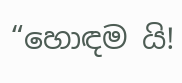“හොඳම යි!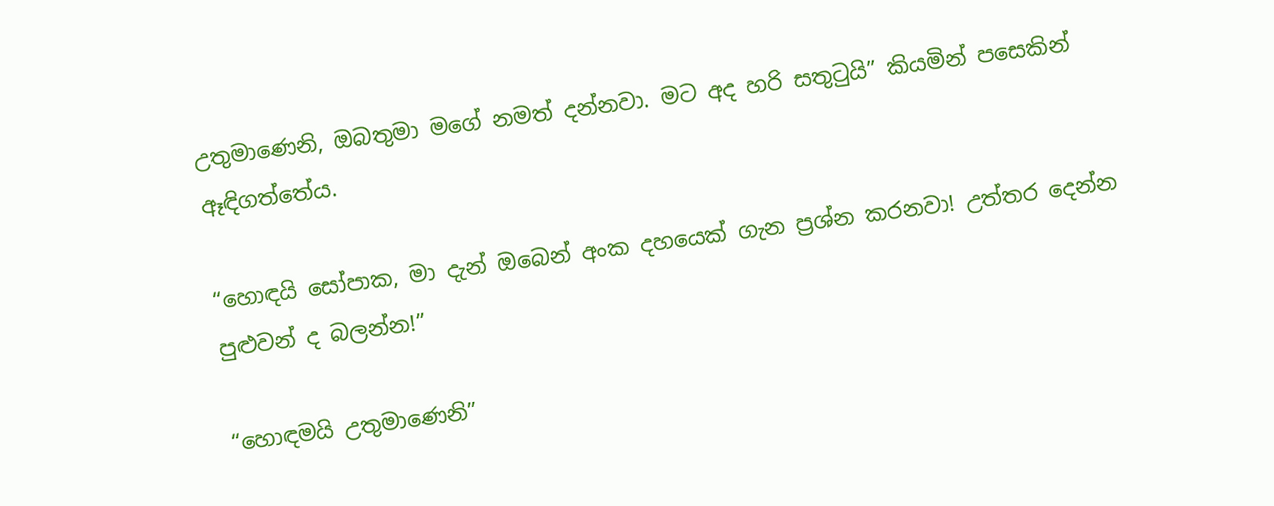උතුමාණෙනි, ඔබතුමා මගේ නමත් දන්නවා. මට අද හරි සතුටුයි” කියමින් පසෙකින් ඈඳිගත්තේය.

“හොඳයි සෝපාක, මා දැන් ඔබෙන් අංක දහයෙක් ගැන ප්‍රශ්න කරනවා! උත්තර දෙන්න පුළුවන් ද බලන්න!”

“හොඳමයි උතුමාණෙනි”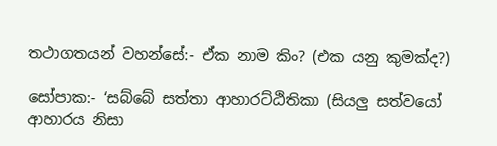තථාගතයන් වහන්සේ:- ඒක නාම කිං? (එක යනු කුමක්ද?)

සෝපාක:- ‘සබ්බේ සත්තා ආහාරට්ඨිතිකා (සියලු සත්වයෝ ආහාරය නිසා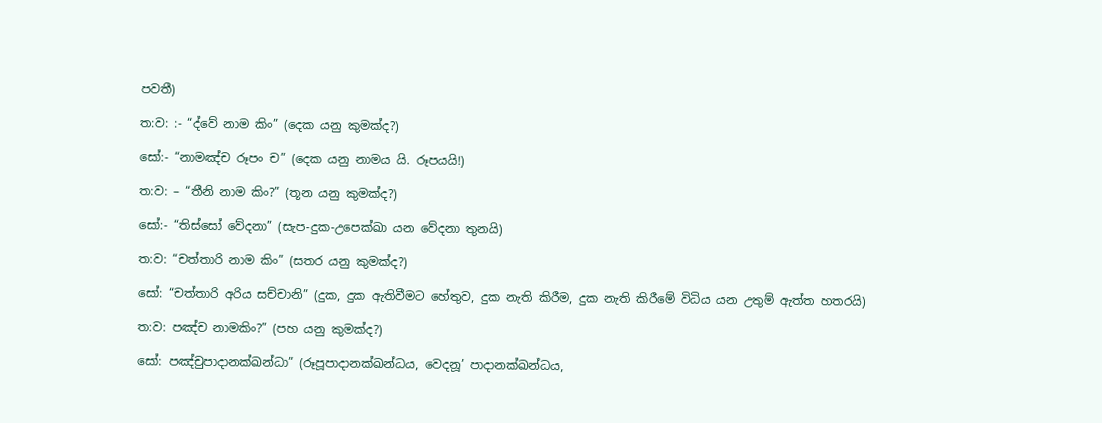පවතී)

ත:ව: :- “ද්වේ නාම කිං” (දෙක යනු කුමක්ද?)

සෝ:- “නාමඤ්ච රූපං ච” (දෙක යනු නාමය යි. රූපයයි!)

ත:ව: – “තීනි නාම කිං?” (තූන යනු කුමක්ද?)

සෝ:- “තිස්සෝ වේදනා” (සැප-දුක-උපෙක්ඛා යන වේදනා තුනයි)

ත:ව: “චත්තාරි නාම කිං” (සතර යනු කුමක්ද?)

සෝ: “චත්තාරි අරිය සච්චානි” (දුක, දුක ඇතිවීමට හේතුව, දුක නැති කිරීම, දුක නැති කිරීමේ විධිය යන උතුම් ඇත්ත හතරයි)

ත:ව: පඤ්ච නාමකිං?” (පහ යනු කුමක්ද?)

සෝ: පඤ්චුපාදානක්ඛන්ධා” (රූපූපාදානක්ඛන්ධය, වෙදනූ’ පාදානක්ඛන්ධය,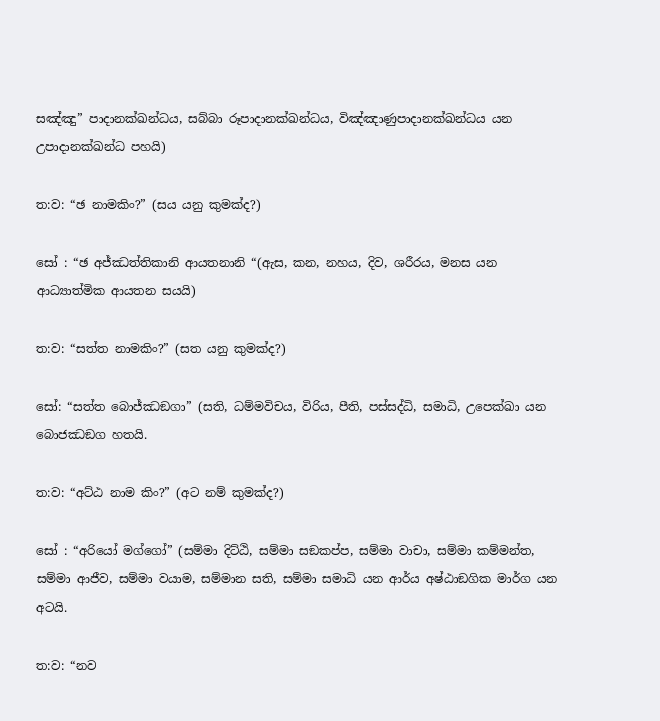සඤ්ඤු” පාදානක්ඛන්ධය, සබ්බා රූපාදානක්ඛන්ධය, විඤ්ඤාණුපාදානක්ඛන්ධය යන උපාදානක්ඛන්ධ පහයි)

ත:ව: “ඡ නාමකිං?” (සය යනු කුමක්ද?)

සෝ : “ඡ අජ්ඣත්තිකානි ආයතනානි “(ඇස, කන, නහය, දිව, ශරීරය, මනස යන ආධ්‍යාත්මික ආයතන සයයි)

ත:ව: “සත්ත නාමකිං?” (සත යනු කුමක්ද?)

සෝ: “සත්ත බොජ්ඣඞගා” (සති, ධම්මවිචය, විරිය, පීති, පස්සද්ධි, සමාධි, උපෙක්ඛා යන බොජඣඞග හතයි.

ත:ව: “අට්ඨ නාම කිං?” (අට නම් කුමක්ද?)

සෝ : “අරියෝ මග්ගෝ” (සම්මා දිට්ඨි, සම්මා සඞකප්ප, සම්මා වාචා, සම්මා කම්මන්ත, සම්මා ආජීව, සම්මා වයාම, සම්මාන සති, සම්මා සමාධි යන ආර්ය අෂ්ඨාඞගික මාර්ග යන අටයි.

ත:ව: “නව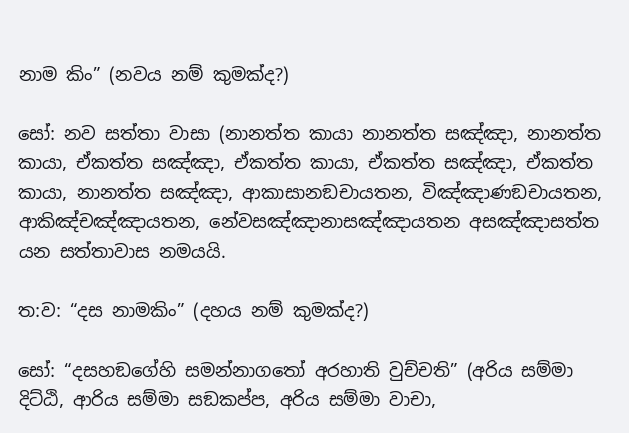නාම කිං” (නවය නම් කුමක්ද?)

සෝ: නව සත්තා වාසා (නානත්ත කායා නානත්ත සඤ්ඤා, නානත්ත කායා, ඒකත්ත සඤ්ඤා, ඒකත්ත කායා, ඒකත්ත සඤ්ඤා, ඒකත්ත කායා, නානත්ත සඤ්ඤා, ආකාසානඞචායතන, විඤ්ඤාණඞචායතන, ආකිඤ්චඤ්ඤායතන, නේවසඤ්ඤානාසඤ්ඤායතන අසඤ්ඤාසත්ත යන සත්තාවාස නමයයි.

ත:ව: “දස නාමකිං” (දහය නම් කුමක්ද?)

සෝ: “දසහඞගේහි සමන්නාගතෝ අරහාති වුච්චති” (අරිය සම්මා දිට්ඨි, ආරිය සම්මා සඞකප්ප, අරිය සම්මා වාචා,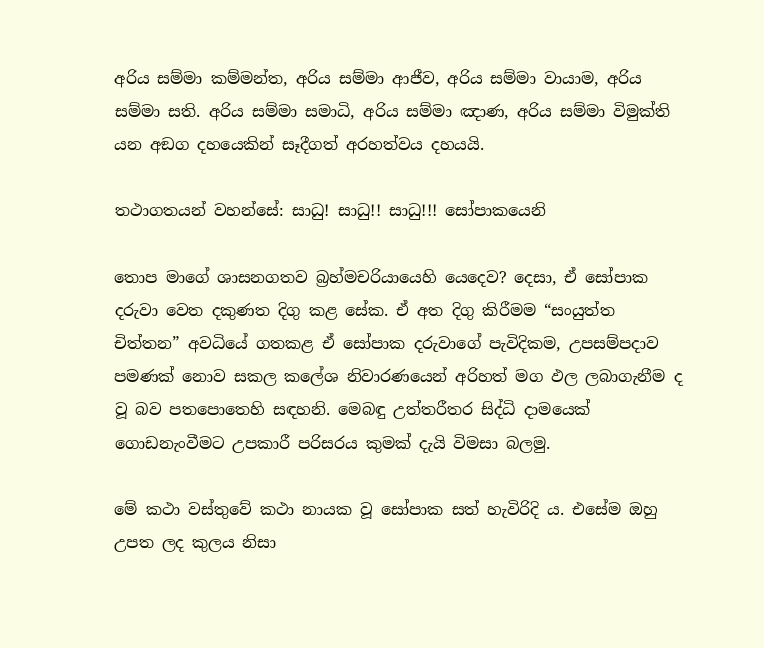අරිය සම්මා කම්මන්ත, අරිය සම්මා ආජීව, අරිය සම්මා වායාම, අරිය සම්මා සති. අරිය සම්මා සමාධි, අරිය සම්මා ඤාණ, අරිය සම්මා විමුක්ති යන අඞග දහයෙකින් සෑදීගත් අරහත්වය දහයයි.

තථාගතයන් වහන්සේ: සාධු! සාධු!! සාධු!!! සෝපාකයෙනි

තොප මාගේ ශාසනගතව බ්‍රහ්මචරියායෙහි යෙදෙව? දෙසා, ඒ සෝපාක දරුවා වෙත දකුණත දිගු කළ සේක. ඒ අත දිගු කිරීමම “සංයුත්ත චිත්තන” අවධියේ ගතකළ ඒ සෝපාක දරුවාගේ පැවිදිකම, උපසම්පදාව පමණක් නොව සකල කලේශ නිවාරණයෙන් අරිහත් මග ඵල ලබාගැනීම ද වූ බව පතපොතෙහි සඳහනි. මෙබඳු උත්තරීතර සිද්ධි දාමයෙක් ගොඩනැංවීමට උපකාරී පරිසරය කුමක් දැයි විමසා බලමු.

මේ කථා වස්තුවේ කථා නායක වූ සෝපාක සත් හැවිරිදි ය. එසේම ඔහු උපත ලද කුලය නිසා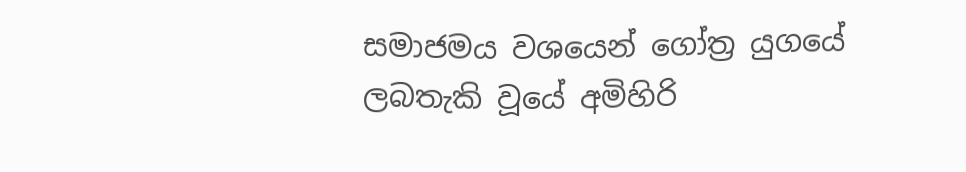සමාජමය වශයෙන් ගෝත්‍ර යුගයේ ලබතැකි වූයේ අමිහිරි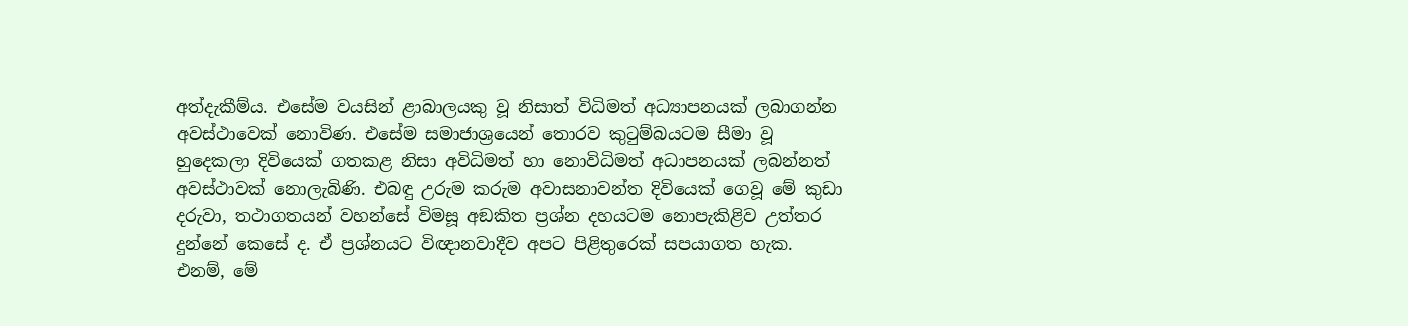අත්දැකීම්ය. එසේම වයසින් ළාබාලයකු වූ නිසාත් විධිමත් අධ්‍යාපනයක් ලබාගන්න අවස්ථාවෙක් නොවිණ. එසේම සමාජාශ්‍රයෙන් තොරව කුටුම්බයටම සීමා වූ හුදෙකලා දිවියෙක් ගතකළ නිසා අවිධිමත් හා නොවිධිමත් අධාපනයක් ලබන්නත් අවස්ථාවක් නොලැබිණි. එබඳු උරුම කරුම අවාසනාවන්ත දිවියෙක් ගෙවූ මේ කුඩා දරුවා, තථාගතයන් වහන්සේ විමසූ අඞකිත ප්‍රශ්න දහයටම නොපැකිළිව උත්තර දුන්නේ කෙසේ ද. ඒ ප්‍රශ්නයට විඥානවාදීව අපට පිළිතුරෙක් සපයාගත හැක. එනම්, මේ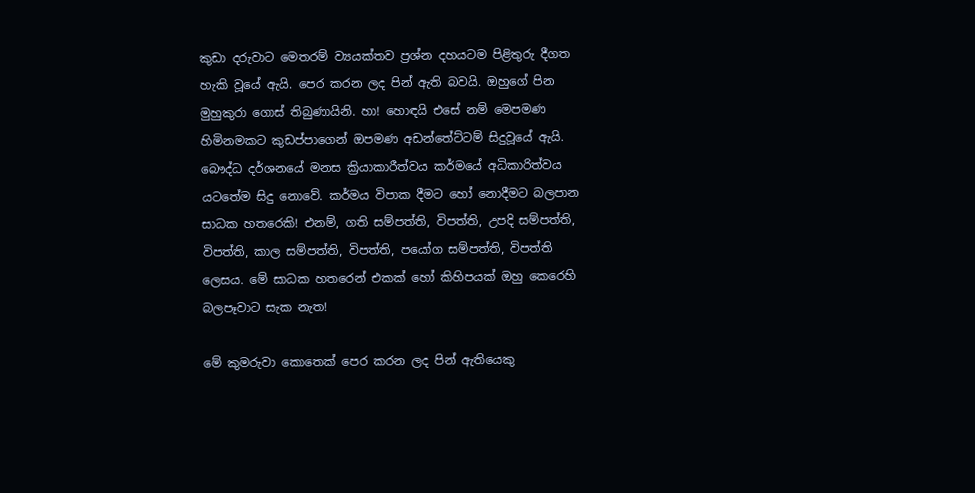කුඩා දරුවාට මෙතරම් ව්‍යයක්තව ප්‍රශ්න දහයටම පිළිතුරු දීගත හැකි වූයේ ඇයි. පෙර කරන ලද පින් ඇති බවයි. ඔහුගේ පින මුහුකුරා ගොස් තිබුණායිනි. හා! හොඳයි එසේ නම් මෙපමණ හිමිනමකට කුඩප්පාගෙන් ඔපමණ අඩන්තේට්ටම් සිදුවූයේ ඇයි. බෞද්ධ දර්ශනයේ මනස ක්‍රියාකාරීත්වය කර්මයේ අධිකාරිත්වය යටතේම සිදු නොවේ. කර්මය විපාක දීමට හෝ නොදීමට බලපාන සාධක හතරෙකි! එනම්, ගති සම්පත්ති, විපත්ති, උපදි සම්පත්ති, විපත්ති, කාල සම්පත්ති, විපත්ති, පයෝග සම්පත්ති, විපත්ති ලෙසය. මේ සාධක හතරෙන් එකක් හෝ කිහිපයක් ඔහු කෙරෙහි බලපෑවාට සැක නැත!

මේ කුමරුවා කොතෙක් පෙර කරන ලද පින් ඇතියෙකු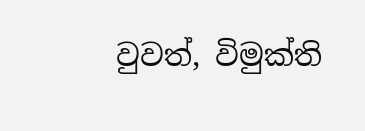වුවත්, විමුක්ති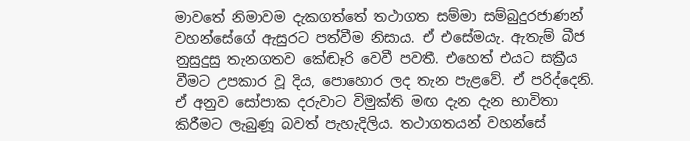මාවතේ නිමාවම දැකගත්තේ තථාගත සම්මා සම්බුදුරජාණන් වහන්සේගේ ඇසුරට පත්වීම නිසාය. ඒ එසේමයැ. ඇතැම් බීජ නුසුදුසු තැනගතව කේඬෑරි වෙවී පවතී. එහෙත් එයට සක්‍රීය වීමට උපකාර වූ දිය, පොහොර ලද තැන පැළවේ. ඒ පරිද්දෙනි. ඒ අනුව සෝපාක දරුවාට විමුක්ති මඟ දැන දැන භාවිතා කිරීමට ලැබුණූ බවත් පැහැදිලිය. තථාගතයන් වහන්සේ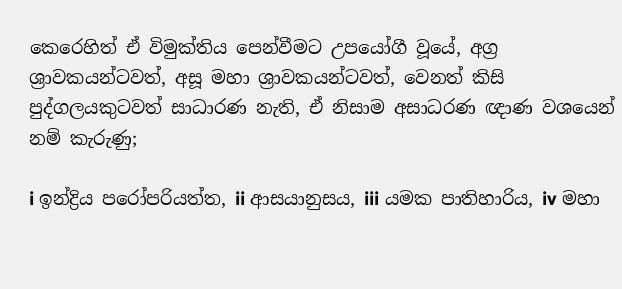කෙරෙහිත් ඒ විමුක්තිය පෙන්වීමට උපයෝගී වූයේ, අග්‍ර ශ්‍රාවකයන්ටවත්, අසූ මහා ශ්‍රාවකයන්ටවත්, වෙනත් කිසි පුද්ගලයකුටවත් සාධාරණ නැති, ඒ නිසාම අසාධරණ ඥාණ වශයෙන් නම් කැරුණු;

i ඉන්ද්‍රිය පරෝපරියත්ත, ii ආසයානුසය, iii යමක පාතිහාරිය, iv මහා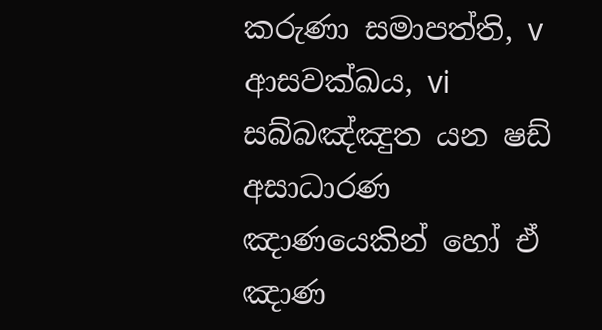කරුණා සමාපත්ති, v ආසවක්ඛය, vi සබ්බඤ්ඤුත යන ෂඩ් අසාධාරණ ඤාණයෙකින් හෝ ඒ ඤාණ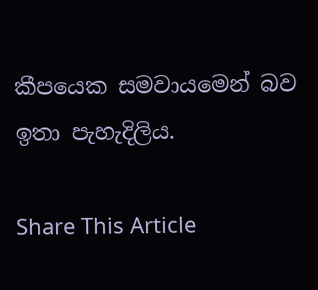කීපයෙක සමවායමෙන් බව ඉතා පැහැදිලිය.

Share This Article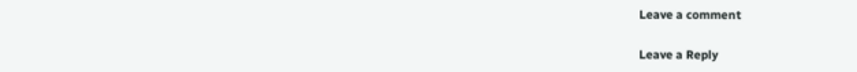Leave a comment

Leave a Reply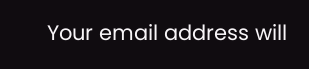Your email address will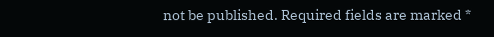not be published. Required fields are marked *